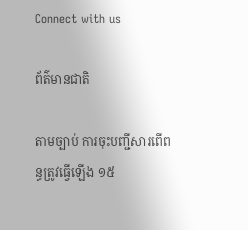Connect with us

ព័ត៌មានជាតិ

តាមច្បាប់ ការចុះបញ្ជីសារពើពន្ធត្រូវធ្វើឡើង ១៥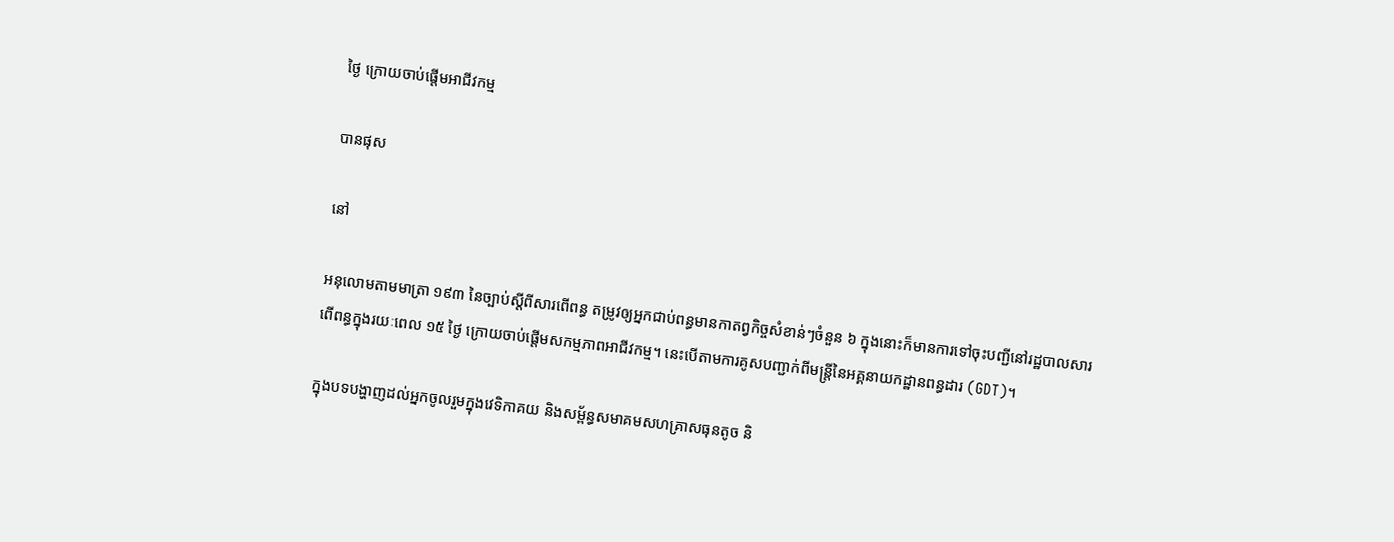ថ្ងៃ ក្រោយចាប់ផ្តើមអាជីវកម្ម

បានផុស

នៅ

អនុលោមតាមមាត្រា ១៩៣ នៃច្បាប់ស្តីពីសារពើពន្ធ តម្រូវឲ្យអ្នកជាប់ពន្ធមានកាតព្វកិច្ចសំខាន់ៗចំនួន ៦ ក្នុងនោះក៏មានការទៅចុះបញ្ជីនៅរដ្ឋបាលសារពើពន្ធក្នុងរយៈពេល ១៥ ថ្ងៃ ក្រោយចាប់ផ្តើមសកម្មភាពអាជីវកម្ម។ នេះបើតាមការគូសបញ្ជាក់ពីមន្រ្តីនៃអគ្គនាយកដ្ឋានពន្ធដារ (GDT)។

ក្នុងបទបង្ហាញដល់អ្នកចូលរួមក្នុងវេទិកាគយ និងសម្ព័ន្ធសមាគមសហគ្រាសធុនតូច និ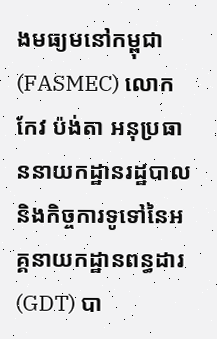ងមធ្យមនៅកម្ពុជា (FASMEC) លោក កែវ ប៉ង់តា អនុប្រធាននាយកដ្ឋានរដ្ឋបាលនិងកិច្ចការទូទៅនៃអគ្គនាយកដ្ឋានពន្ធដារ (GDT) បា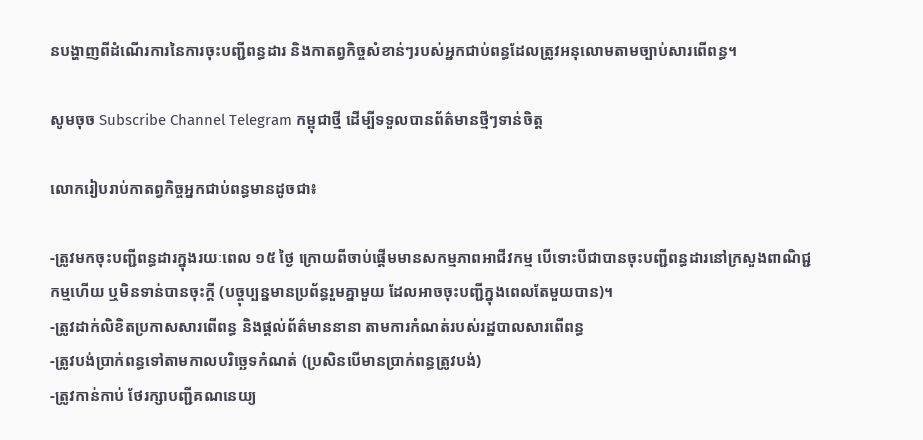នបង្ហាញពីដំណើរការនៃការចុះបញ្ជីពន្ធដារ និងកាតព្វកិច្ចសំខាន់ៗរបស់អ្នកជាប់ពន្ធដែលត្រូវអនុលោមតាមច្បាប់សារពើពន្ធ។

សូមចុច Subscribe Channel Telegram កម្ពុជាថ្មី ដើម្បីទទួលបានព័ត៌មានថ្មីៗទាន់ចិត្ត

លោករៀបរាប់កាតព្វកិច្ចអ្នកជាប់ពន្ធមានដូចជា៖

-ត្រូវមកចុះបញ្ជីពន្ធដារក្នុងរយៈពេល ១៥ ថ្ងៃ ក្រោយពីចាប់ផ្ដើមមានសកម្មភាពអាជីវកម្ម បើទោះបីជាបានចុះបញ្ជីពន្ធដារនៅក្រសួងពាណិជ្ជកម្មហើយ ឬមិនទាន់បានចុះក្តី (បច្ចុប្បន្នមានប្រព័ន្ធរួមគ្នាមួយ ដែលអាចចុះបញ្ជីក្នុងពេលតែមួយបាន)។
-ត្រូវដាក់លិខិតប្រកាសសារពើពន្ធ និងផ្ដល់ព័ត៌មាននានា តាមការកំណត់របស់រដ្ឋបាលសារពើពន្ធ
-ត្រូវបង់ប្រាក់ពន្ធទៅតាមកាលបរិច្ឆេទកំណត់ (ប្រសិនបើមានប្រាក់ពន្ធត្រូវបង់)
-ត្រូវកាន់កាប់ ថែរក្សាបញ្ជីគណនេយ្យ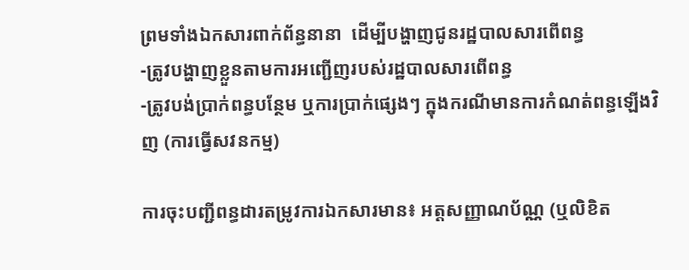ព្រមទាំងឯកសារពាក់ព័ន្ធនានា  ដើម្បីបង្ហាញជូនរដ្ឋបាលសារពើពន្ធ
-ត្រូវបង្ហាញខ្លួនតាមការអញ្ជើញរបស់រដ្ឋបាលសារពើពន្ធ
-ត្រូវបង់ប្រាក់ពន្ធបន្ថែម ឬការប្រាក់ផ្សេងៗ ក្នុងករណីមានការកំណត់ពន្ធឡើងវិញ (ការធ្វើសវនកម្ម)

ការចុះបញ្ជីពន្ធដារតម្រូវការឯកសារមាន៖ អត្តសញ្ញាណប័ណ្ណ (ឬលិខិត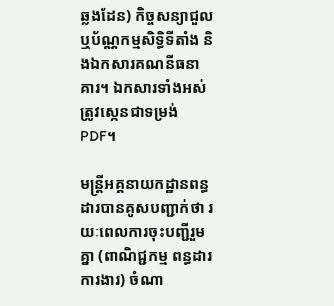ឆ្លងដែន) កិច្ចសន្យាជួល ឬប័ណ្ណកម្មសិទ្ធិទីតាំង និងឯកសារគណនីធនាគារ។ ឯកសារទាំងអស់ត្រូវស្កេនជាទម្រង់ PDF។

មន្រ្តីអគ្គនាយកដ្ឋានពន្ធដារបានគូសបញ្ជាក់ថា រយៈពេលការចុះបញ្ជីរួមគ្នា (ពាណិជ្ជកម្ម ពន្ធដារ ការងារ) ចំណា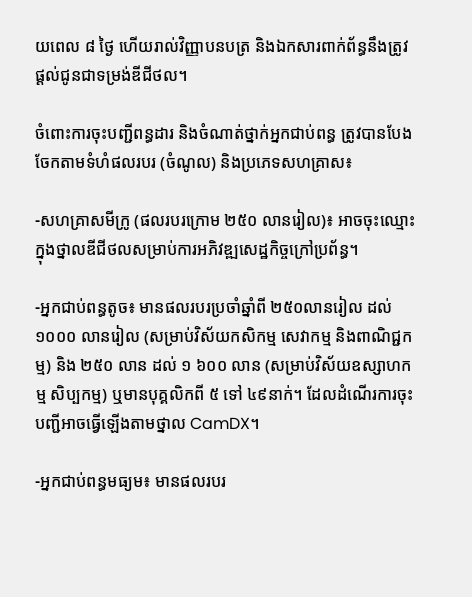យពេល ៨ ថ្ងៃ ហើយរាល់វិញ្ញាបនបត្រ និងឯកសារពាក់ព័ន្ធនឹងត្រូវផ្ដល់ជូនជាទម្រង់ឌីជីថល។

ចំពោះការចុះបញ្ជីពន្ធដារ និងចំណាត់ថ្នាក់អ្នកជាប់ពន្ធ ត្រូវបានបែងចែកតាមទំហំផលរបរ (ចំណូល) និងប្រភេទសហគ្រាស៖

-សហគ្រាសមីក្រូ (ផលរបរក្រោម ២៥០ លានរៀល)៖ អាចចុះឈ្មោះក្នុងថ្នាលឌីជីថលសម្រាប់ការអភិវឌ្ឍសេដ្ឋកិច្ចក្រៅប្រព័ន្ធ។

-អ្នកជាប់ពន្ធតូច៖ មានផលរបរប្រចាំឆ្នាំពី ២៥០លានរៀល ដល់ ១០០០ លានរៀល (សម្រាប់វិស័យកសិកម្ម សេវាកម្ម និងពាណិជ្ជកម្ម) និង ២៥០ លាន ដល់ ១ ៦០០ លាន (សម្រាប់វិស័យឧស្សាហកម្ម សិប្បកម្ម) ឬមានបុគ្គលិកពី ៥ ទៅ ៤៩នាក់។ ដែលដំណើរការចុះបញ្ជីអាចធ្វើឡើងតាមថ្នាល CamDX។

-អ្នកជាប់ពន្ធមធ្យម៖ មានផលរបរ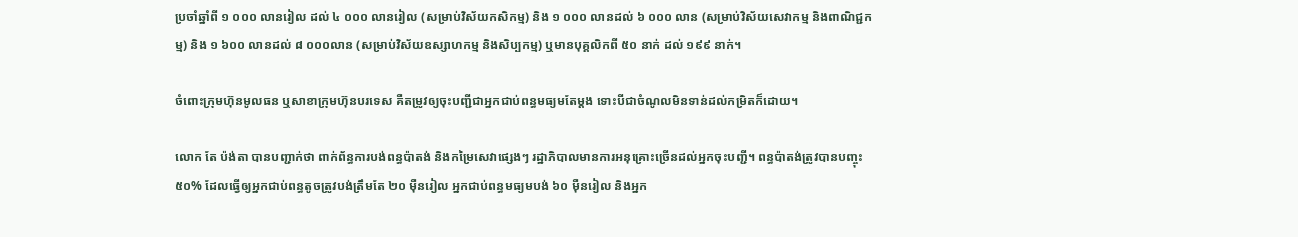ប្រចាំឆ្នាំពី ១ ០០០ លានរៀល ដល់ ៤ ០០០ លានរៀល (សម្រាប់វិស័យកសិកម្ម) និង ១ ០០០ លានដល់ ៦ ០០០ លាន (សម្រាប់វិស័យសេវាកម្ម និងពាណិជ្ជកម្ម) និង ១ ៦០០ លានដល់ ៨ ០០០លាន (សម្រាប់វិស័យឧស្សាហកម្ម និងសិប្បកម្ម) ឬមានបុគ្គលិកពី ៥០ នាក់ ដល់ ១៩៩ នាក់។

ចំពោះក្រុមហ៊ុនមូលធន ឬសាខាក្រុមហ៊ុនបរទេស គឺតម្រូវឲ្យចុះបញ្ជីជាអ្នកជាប់ពន្ធមធ្យមតែម្ដង ទោះបីជាចំណូលមិនទាន់ដល់កម្រិតក៏ដោយ។

លោក តែ ប៉ង់តា បានបញ្ជាក់ថា ពាក់ព័ន្ធការបង់ពន្ធប៉ាតង់ និងកម្រៃសេវាផ្សេងៗ រដ្ឋាភិបាលមានការអនុគ្រោះច្រើនដល់អ្នកចុះបញ្ជី។ ពន្ធប៉ាតង់ត្រូវបានបញ្ចុះ ៥០% ដែលធ្វើឲ្យអ្នកជាប់ពន្ធតូចត្រូវបង់ត្រឹមតែ ២០ ម៉ឺនរៀល អ្នកជាប់ពន្ធមធ្យមបង់ ៦០ ម៉ឺនរៀល និងអ្នក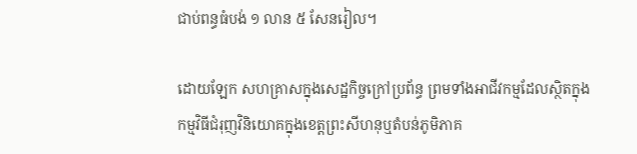ជាប់ពន្ធធំបង់ ១ លាន ៥ សែនរៀល។

ដោយឡែក សហគ្រាសក្នុងសេដ្ឋកិច្ចក្រៅប្រព័ន្ធ ព្រមទាំងអាជីវកម្មដែលស្ថិតក្នុងកម្មវិធីជំរុញវិនិយោគក្នុងខេត្តព្រះសីហនុឬតំបន់ភូមិភាគ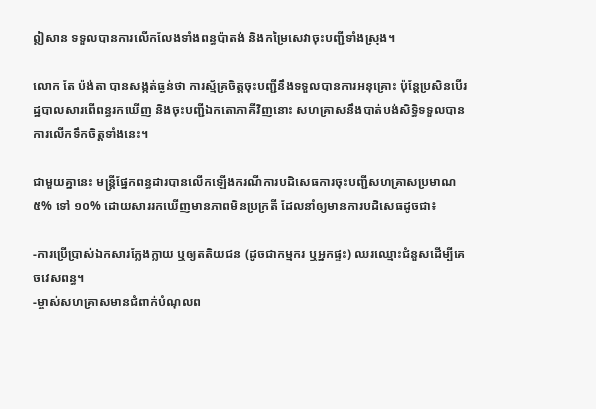ឦសាន ទទួលបានការលើកលែងទាំងពន្ធប៉ាតង់ និងកម្រៃសេវាចុះបញ្ជីទាំងស្រុង។

លោក តែ ប៉ង់តា បានសង្កត់ធ្ងន់ថា ការស្ម័គ្រចិត្តចុះបញ្ជីនឹងទទួលបានការអនុគ្រោះ ប៉ុន្តែប្រសិនបើរដ្ឋបាលសារពើពន្ធរកឃើញ និងចុះបញ្ជីឯកតោភាគីវិញនោះ សហគ្រាសនឹងបាត់បង់សិទ្ធិទទួលបានការលើកទឹកចិត្តទាំងនេះ។

ជាមួយគ្នានេះ មន្រ្តីផ្នែកពន្ធដារបានលើកឡើងករណីការបដិសេធការចុះបញ្ជីសហគ្រាសប្រមាណ ៥% ទៅ ១០% ដោយសាររកឃើញមានភាពមិនប្រក្រតី ដែលនាំឲ្យមានការបដិសេធដូចជា៖

-ការប្រើប្រាស់ឯកសារក្លែងក្លាយ ឬឲ្យតតិយជន (ដូចជាកម្មករ ឬអ្នកផ្ទះ) ឈរឈ្មោះជំនួសដើម្បីគេចវេសពន្ធ។
-ម្ចាស់សហគ្រាសមានជំពាក់បំណុលព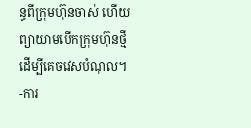ន្ធពីក្រុមហ៊ុនចាស់ ហើយព្យាយាមបើកក្រុមហ៊ុនថ្មីដើម្បីគេចវេសបំណុល។
-ការ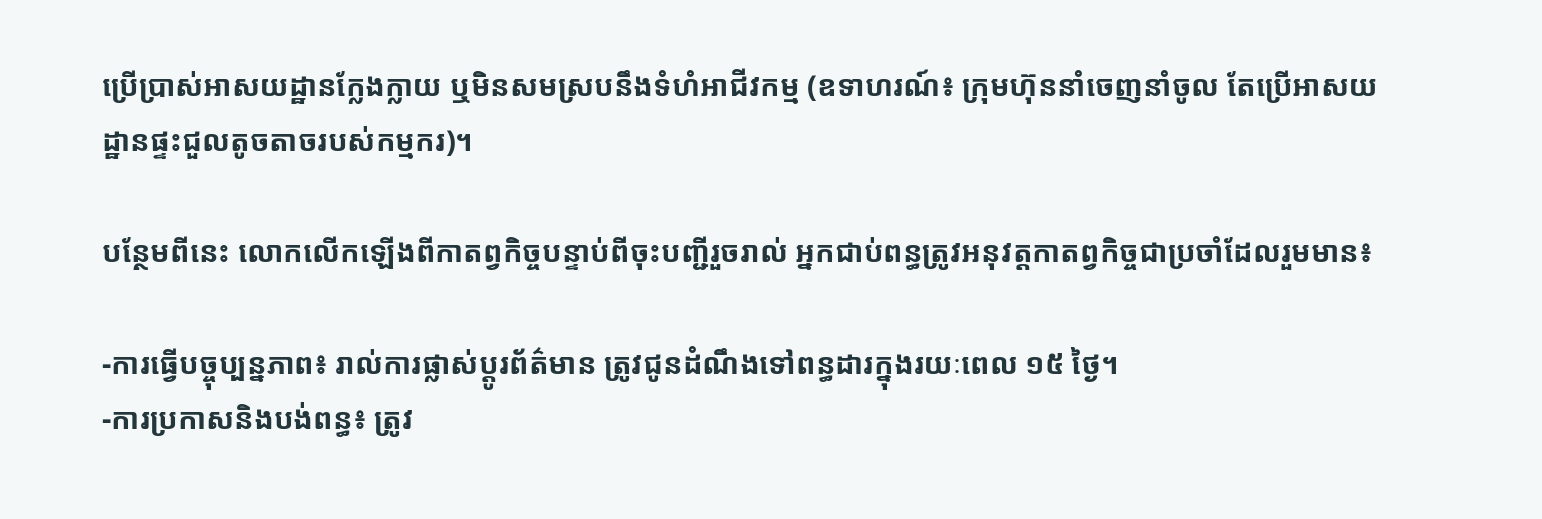ប្រើប្រាស់អាសយដ្ឋានក្លែងក្លាយ ឬមិនសមស្របនឹងទំហំអាជីវកម្ម (ឧទាហរណ៍៖ ក្រុមហ៊ុននាំចេញនាំចូល តែប្រើអាសយដ្ឋានផ្ទះជួលតូចតាចរបស់កម្មករ)។

បន្ថែមពីនេះ លោកលើកឡើងពីកាតព្វកិច្ចបន្ទាប់ពីចុះបញ្ជីរួចរាល់ អ្នកជាប់ពន្ធត្រូវអនុវត្តកាតព្វកិច្ចជាប្រចាំដែលរួមមាន៖

-ការធ្វើបច្ចុប្បន្នភាព៖ រាល់ការផ្លាស់ប្តូរព័ត៌មាន ត្រូវជូនដំណឹងទៅពន្ធដារក្នុងរយៈពេល ១៥ ថ្ងៃ។
-ការប្រកាសនិងបង់ពន្ធ៖ ត្រូវ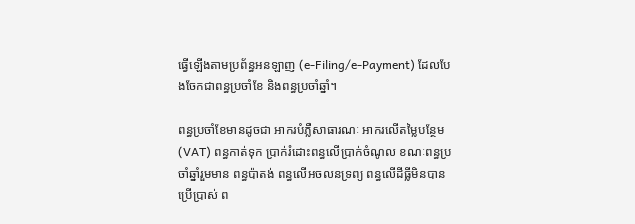ធ្វើឡើងតាមប្រព័ន្ធអនឡាញ (e-Filing/e-Payment) ដែលបែងចែកជាពន្ធប្រចាំខែ និងពន្ធប្រចាំឆ្នាំ។

ពន្ធប្រចាំខែមានដូចជា អាករបំភ្លឺសាធារណៈ អាករលើតម្លៃបន្ថែម (VAT) ពន្ធកាត់ទុក ប្រាក់រំដោះពន្ធលើប្រាក់ចំណូល ខណៈពន្ធប្រចាំឆ្នាំរួមមាន ពន្ធប៉ាតង់ ពន្ធលើអចលនទ្រព្យ ពន្ធលើដីធ្លីមិនបានប្រើប្រាស់ ព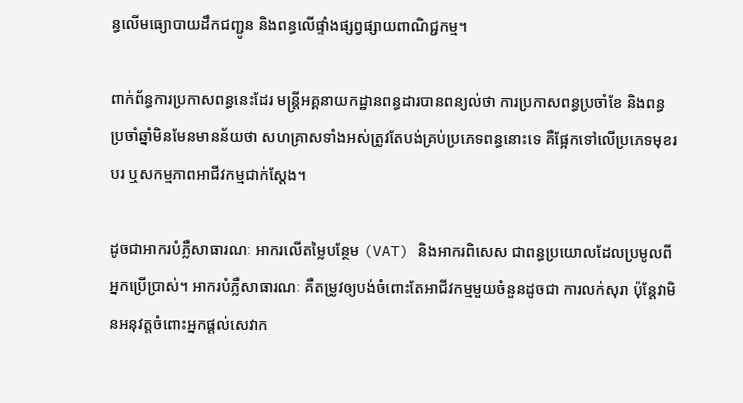ន្ធលើមធ្យោបាយដឹកជញ្ជូន និងពន្ធលើផ្ទាំងផ្សព្វផ្សាយពាណិជ្ជកម្ម។

ពាក់ព័ន្ធការប្រកាសពន្ធនេះដែរ មន្រ្តីអគ្គនាយកដ្ឋានពន្ធដារបានពន្យល់ថា ការប្រកាសពន្ធប្រចាំខែ និងពន្ធប្រចាំឆ្នាំមិនមែនមានន័យថា សហគ្រាសទាំងអស់ត្រូវតែបង់គ្រប់ប្រភេទពន្ធនោះទេ គឺផ្អែកទៅលើប្រភេទមុខរបរ ឬសកម្មភាពអាជីវកម្មជាក់ស្តែង។

ដូចជាអាករបំភ្លឺសាធារណៈ អាករលើតម្លៃបន្ថែម (VAT) និងអាករពិសេស ជាពន្ធប្រយោលដែលប្រមូលពីអ្នកប្រើប្រាស់។ អាករបំភ្លឺសាធារណៈ គឺតម្រូវឲ្យបង់ចំពោះតែអាជីវកម្មមួយចំនួនដូចជា ការលក់សុរា ប៉ុន្តែវាមិនអនុវត្តចំពោះអ្នកផ្តល់សេវាក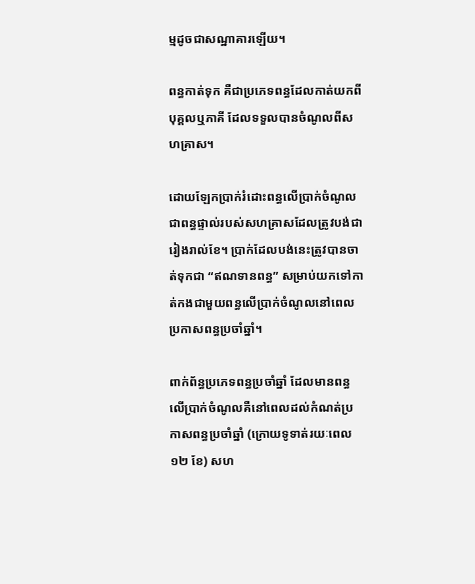ម្មដូចជាសណ្ឋាគារឡើយ។

ពន្ធកាត់ទុក គឺជាប្រភេទពន្ធដែលកាត់យកពីបុគ្គលឬភាគី ដែលទទួលបានចំណូលពីសហគ្រាស។

ដោយឡែកប្រាក់រំដោះពន្ធលើប្រាក់ចំណូល ជាពន្ធផ្ទាល់របស់សហគ្រាសដែលត្រូវបង់ជារៀងរាល់ខែ។ ប្រាក់ដែលបង់នេះត្រូវបានចាត់ទុកជា “ឥណទានពន្ធ” សម្រាប់យកទៅកាត់កងជាមួយពន្ធលើប្រាក់ចំណូលនៅពេលប្រកាសពន្ធប្រចាំឆ្នាំ។

ពាក់ព័ន្ធប្រភេទពន្ធប្រចាំឆ្នាំ ដែលមានពន្ធលើប្រាក់ចំណូលគឺនៅពេលដល់កំណត់ប្រកាសពន្ធប្រចាំឆ្នាំ (ក្រោយទូទាត់រយៈពេល ១២ ខែ) សហ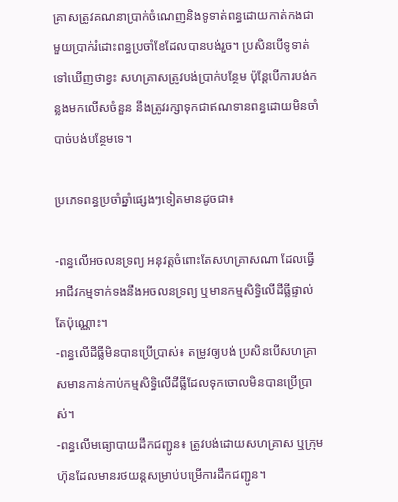គ្រាសត្រូវគណនាប្រាក់ចំណេញនិងទូទាត់ពន្ធដោយកាត់កងជាមួយប្រាក់រំដោះពន្ធប្រចាំខែដែលបានបង់រួច។ ប្រសិនបើទូទាត់ទៅឃើញថាខ្វះ សហគ្រាសត្រូវបង់ប្រាក់បន្ថែម ប៉ុន្តែបើការបង់កន្លងមកលើសចំនួន នឹងត្រូវរក្សាទុកជាឥណទានពន្ធដោយមិនចាំបាច់បង់បន្ថែមទេ។

ប្រភេទពន្ធប្រចាំឆ្នាំផ្សេងៗទៀតមានដូចជា៖

-ពន្ធលើអចលនទ្រព្យ អនុវត្តចំពោះតែសហគ្រាសណា ដែលធ្វើអាជីវកម្មទាក់ទងនឹងអចលនទ្រព្យ ឬមានកម្មសិទ្ធិលើដីធ្លីផ្ទាល់តែប៉ុណ្ណោះ។
-ពន្ធលើដីធ្លីមិនបានប្រើប្រាស់៖ តម្រូវឲ្យបង់ ប្រសិនបើសហគ្រាសមានកាន់កាប់កម្មសិទ្ធិលើដីធ្លីដែលទុកចោលមិនបានប្រើប្រាស់។
-ពន្ធលើមធ្យោបាយដឹកជញ្ជូន៖ ត្រូវបង់ដោយសហគ្រាស ឬក្រុមហ៊ុនដែលមានរថយន្តសម្រាប់បម្រើការដឹកជញ្ជូន។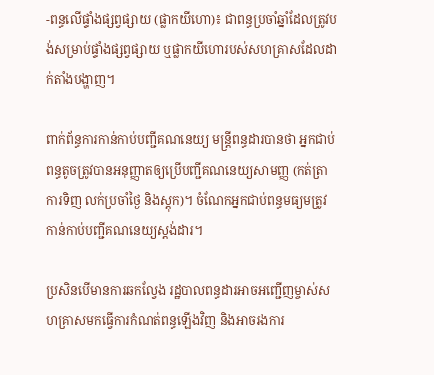-ពន្ធលើផ្ទាំងផ្សព្វផ្សាយ (ផ្លាកយីហោ)៖ ជាពន្ធប្រចាំឆ្នាំដែលត្រូវបង់សម្រាប់ផ្ទាំងផ្សព្វផ្សាយ ឬផ្លាកយីហោរបស់សហគ្រាសដែលដាក់តាំងបង្ហាញ។

ពាក់ព័ន្ធការកាន់កាប់បញ្ជីគណនេយ្យ មន្រ្តីពន្ធដារបានថា អ្នកជាប់ពន្ធតូចត្រូវបានអនុញ្ញាតឲ្យប្រើបញ្ជីគណនេយ្យសាមញ្ញ (កត់ត្រាការទិញ លក់ប្រចាំថ្ងៃ និងស្តុក)។ ចំណែកអ្នកជាប់ពន្ធមធ្យមត្រូវកាន់កាប់បញ្ជីគណនេយ្យស្តង់ដារ។

ប្រសិនបើមានការឆកល្វែង រដ្ឋបាលពន្ធដារអាចអញ្ជើញម្ចាស់សហគ្រាសមកធ្វើការកំណត់ពន្ធឡើងវិញ និងអាចរងការ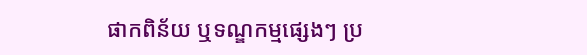ផាកពិន័យ ឬទណ្ឌកម្មផ្សេងៗ ប្រ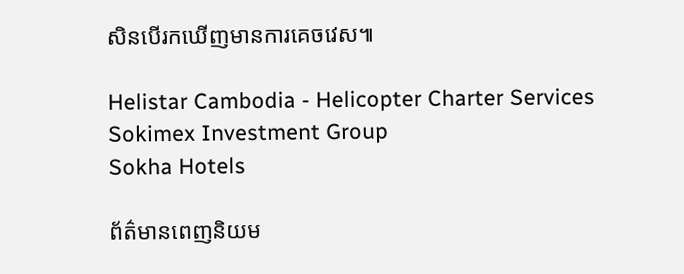សិនបើរកឃើញមានការគេចវេស៕

Helistar Cambodia - Helicopter Charter Services
Sokimex Investment Group
Sokha Hotels

ព័ត៌មានពេញនិយម